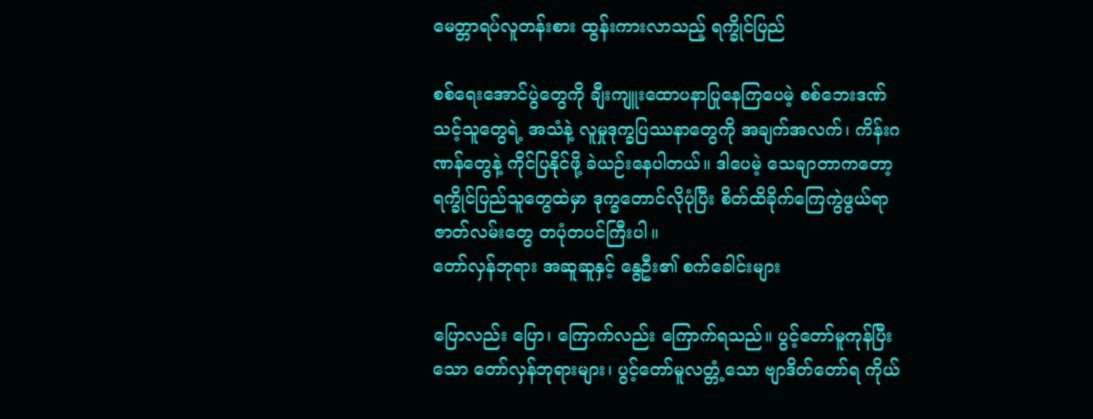မေတ္တာရပ်လူတန်းစား ထွန်းကားလာသည့် ရက္ခိုင်ပြည်

စစ်ရေးအောင်ပွဲတွေကို ချီးကျူးထောပနာပြုနေကြပေမဲ့ စစ်ဘေးဒဏ်သင့်သူတွေရဲ့ အသံနဲ့ လူမှုဒုက္ခပြဿနာတွေကို အချက်အလက်၊ ကိန်းဂဏန်တွေနဲ့ ကိုင်ပြနိုင်ဖို့ ခဲယဉ်းနေပါတယ်။ ဒါပေမဲ့ သေချာတာကတော့ ရက္ခိုင်ပြည်သူတွေထဲမှာ ဒုက္ခတောင်လိုပုံပြီး စိတ်ထိခိုက်ကြေကွဲဖွယ်ရာ ဇာတ်လမ်းတွေ တပုံတပင်ကြီးပါ။
တော်လှန်ဘုရား အဆူဆူနှင့် နွေဦး၏ စက်ခေါင်းများ

ပြောလည်း ပြော၊ ကြောက်လည်း ကြောက်ရသည်။ ပွင့်တော်မူကုန်ပြီးသော တော်လှန်ဘုရားများ၊ ပွင့်တော်မူလတ္တံ့သော ဗျာဒိတ်တော်ရ ကိုယ်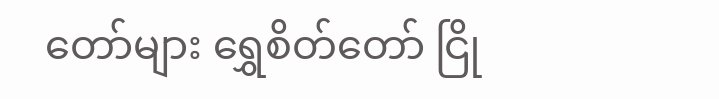တော်များ ရွှေစိတ်တော် ငြို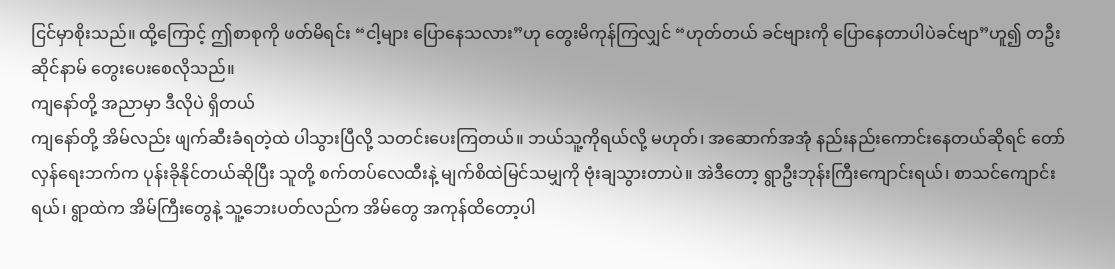ငြင်မှာစိုးသည်။ ထို့ကြောင့် ဤစာစုကို ဖတ်မိရင်း “ငါ့များ ပြောနေသလား”ဟု တွေးမိကုန်ကြလျှင် “ဟုတ်တယ် ခင်ဗျားကို ပြောနေတာပါပဲခင်ဗျာ”ဟူ၍ တဦးဆိုင်နာမ် တွေးပေးစေလိုသည်။
ကျနော်တို့ အညာမှာ ဒီလိုပဲ ရှိတယ်
ကျနော်တို့ အိမ်လည်း ဖျက်ဆီးခံရတဲ့ထဲ ပါသွားပြီလို့ သတင်းပေးကြတယ်။ ဘယ်သူ့ကိုရယ်လို့ မဟုတ်၊ အဆောက်အအုံ နည်းနည်းကောင်းနေတယ်ဆိုရင် တော်လှန်ရေးဘက်က ပုန်းခိုနိုင်တယ်ဆိုပြီး သူတို့ စက်တပ်လေထီးနဲ့ မျက်စိထဲမြင်သမျှကို ဗုံးချသွားတာပဲ။ အဲဒီတော့ ရွာဦးဘုန်းကြီးကျောင်းရယ်၊ စာသင်ကျောင်းရယ်၊ ရွာထဲက အိမ်ကြီးတွေနဲ့ သူ့ဘေးပတ်လည်က အိမ်တွေ အကုန်ထိတော့ပါ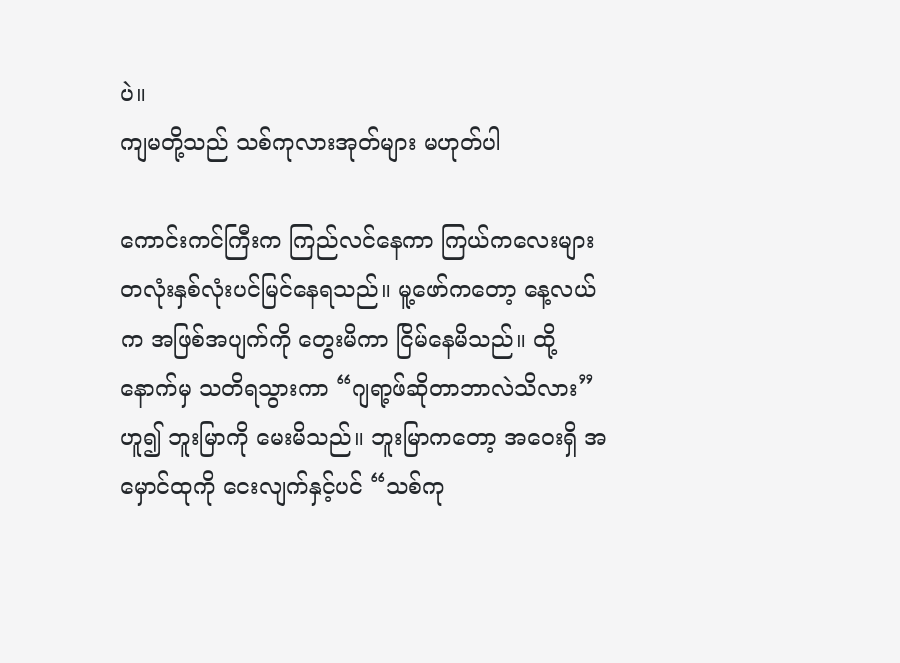ပဲ။
ကျမတို့သည် သစ်ကုလားအုတ်များ မဟုတ်ပါ

ကောင်းကင်ကြီးက ကြည်လင်နေကာ ကြယ်ကလေးများ တလုံးနှစ်လုံးပင်မြင်နေရသည်။ မူ့ဖော်ကတော့ နေ့လယ်က အဖြစ်အပျက်ကို တွေးမိကာ ငြိမ်နေမိသည်။ ထို့နောက်မှ သတိရသွားကာ “ဂျရာ့ဖ်ဆိုတာဘာလဲသိလား” ဟူ၍ ဘူးမြာကို မေးမိသည်။ ဘူးမြာကတော့ အဝေးရှိ အမှောင်ထုကို ငေးလျက်နှင့်ပင် “သစ်ကု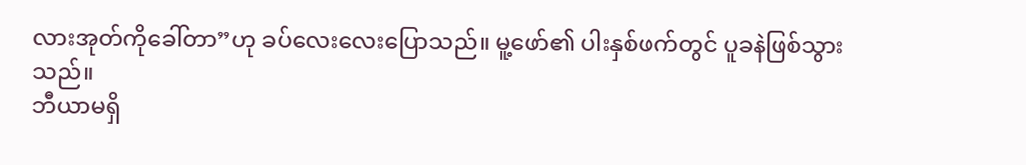လားအုတ်ကိုခေါ်တာ”ဟု ခပ်လေးလေးပြောသည်။ မူ့ဖော်၏ ပါးနှစ်ဖက်တွင် ပူခနဲဖြစ်သွားသည်။
ဘီယာမရှိ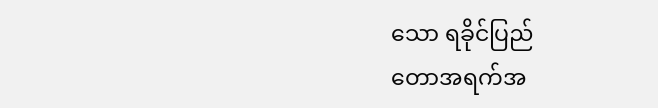သော ရခိုင်ပြည်
တောအရက်အ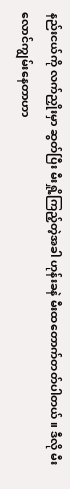နည်းငယ်ကို လက်ညှိုးမှာ ဆွတ်ပြီး မီးရှို့ကြည့်တဲ့အခါ ဟုန်းခနဲ မီးထတောက်တတ်ပါတယ်။ ဒီလို မီးလောင်ကျွမ်းနေတာဟာ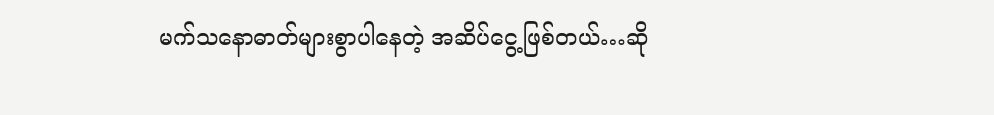မက်သနောဓာတ်များစွာပါနေတဲ့ အဆိပ်ငွေ့ဖြစ်တယ်…ဆို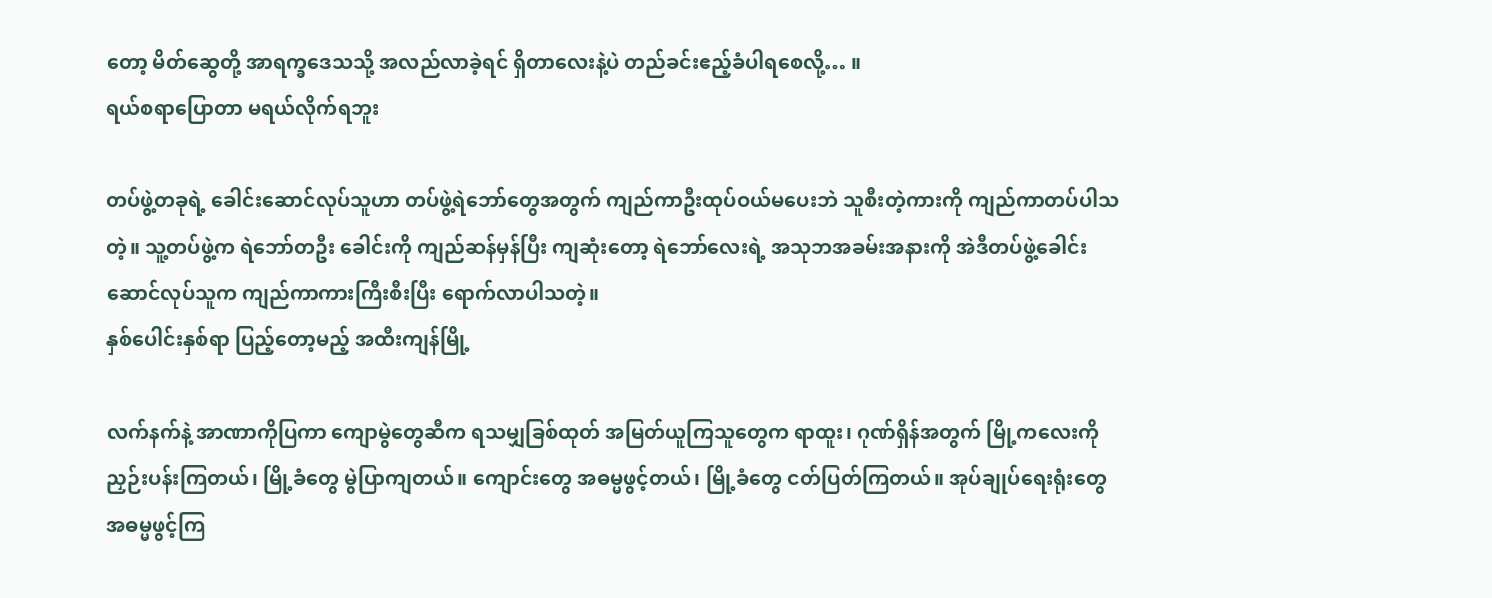တော့ မိတ်ဆွေတို့ အာရက္ခဒေသသို့ အလည်လာခဲ့ရင် ရှိတာလေးနဲ့ပဲ တည်ခင်းဧည့်ခံပါရစေလို့… ။
ရယ်စရာပြောတာ မရယ်လိုက်ရဘူး

တပ်ဖွဲ့တခုရဲ့ ခေါင်းဆောင်လုပ်သူဟာ တပ်ဖွဲ့ရဲဘော်တွေအတွက် ကျည်ကာဦးထုပ်ဝယ်မပေးဘဲ သူစီးတဲ့ကားကို ကျည်ကာတပ်ပါသတဲ့။ သူ့တပ်ဖွဲ့က ရဲဘော်တဦး ခေါင်းကို ကျည်ဆန်မှန်ပြီး ကျဆုံးတော့ ရဲဘော်လေးရဲ့ အသုဘအခမ်းအနားကို အဲဒီတပ်ဖွဲ့ခေါင်းဆောင်လုပ်သူက ကျည်ကာကားကြီးစီးပြီး ရောက်လာပါသတဲ့။
နှစ်ပေါင်းနှစ်ရာ ပြည့်တော့မည့် အထီးကျန်မြို့

လက်နက်နဲ့ အာဏာကိုပြကာ ကျောမွဲတွေဆီက ရသမျှခြစ်ထုတ် အမြတ်ယူကြသူတွေက ရာထူး၊ ဂုဏ်ရှိန်အတွက် မြို့ကလေးကို ညှဉ်းပန်းကြတယ်၊ မြို့ခံတွေ မွဲပြာကျတယ်။ ကျောင်းတွေ အဓမ္မဖွင့်တယ်၊ မြို့ခံတွေ ငတ်ပြတ်ကြတယ်။ အုပ်ချုပ်ရေးရုံးတွေ အဓမ္မဖွင့်ကြ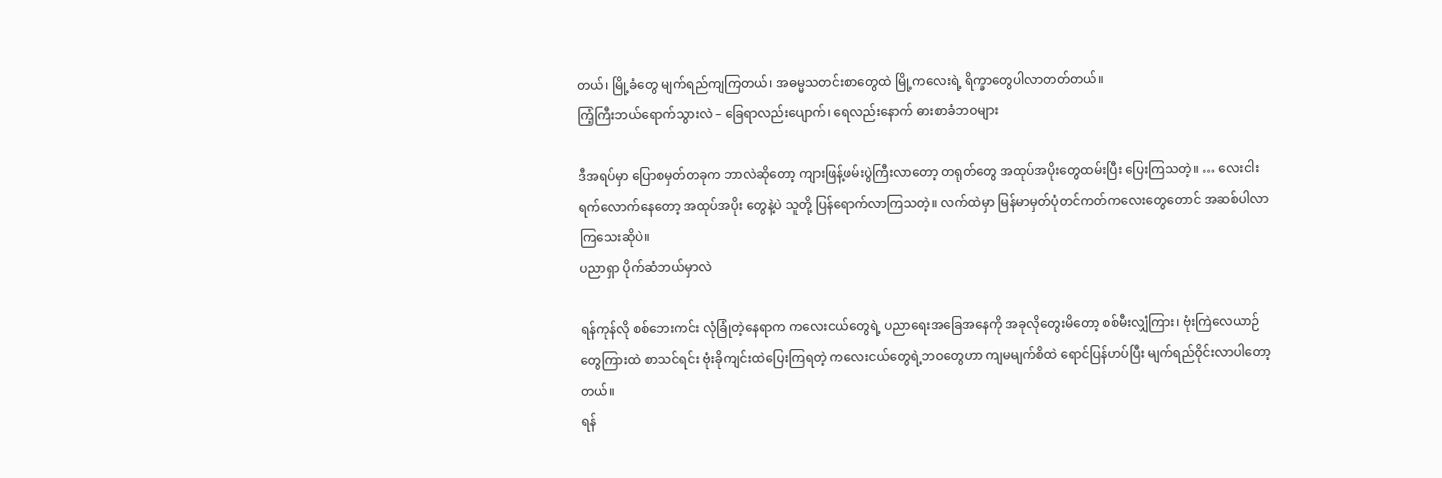တယ်၊ မြို့ခံတွေ မျက်ရည်ကျကြတယ်၊ အဓမ္မသတင်းစာတွေထဲ မြို့ကလေးရဲ့ ရိက္ခာတွေပါလာတတ်တယ်။
ကြံ့ကြီးဘယ်ရောက်သွားလဲ – ခြေရာလည်းပျောက်၊ ရေလည်းနောက် ဓားစာခံဘဝများ

ဒီအရပ်မှာ ပြောစမှတ်တခုက ဘာလဲဆိုတော့ ကျားဖြန့်ဖမ်းပွဲကြီးလာတော့ တရုတ်တွေ အထုပ်အပိုးတွေထမ်းပြီး ပြေးကြသတဲ့။ … လေးငါးရက်လောက်နေတော့ အထုပ်အပိုး တွေနဲ့ပဲ သူတို့ ပြန်ရောက်လာကြသတဲ့။ လက်ထဲမှာ မြန်မာမှတ်ပုံတင်ကတ်ကလေးတွေတောင် အဆစ်ပါလာကြသေးဆိုပဲ။
ပညာရှာ ပိုက်ဆံဘယ်မှာလဲ

ရန်ကုန်လို စစ်ဘေးကင်း လုံခြုံတဲ့နေရာက ကလေးငယ်တွေရဲ့ ပညာရေးအခြေအနေကို အခုလိုတွေးမိတော့ စစ်မီးလျှံကြား၊ ဗုံးကြဲလေယာဉ်တွေကြားထဲ စာသင်ရင်း ဗုံးခိုကျင်းထဲပြေးကြရတဲ့ ကလေးငယ်တွေရဲ့ဘဝတွေဟာ ကျမမျက်စိထဲ ရောင်ပြန်ဟပ်ပြီး မျက်ရည်ဝိုင်းလာပါတော့တယ်။
ရန်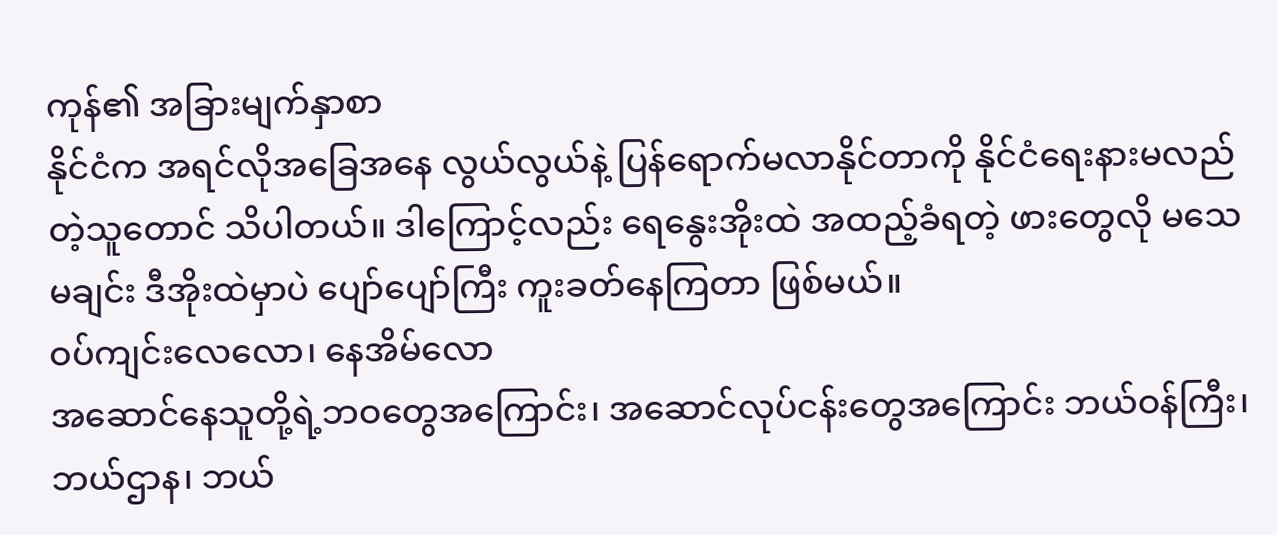ကုန်၏ အခြားမျက်နှာစာ
နိုင်ငံက အရင်လိုအခြေအနေ လွယ်လွယ်နဲ့ ပြန်ရောက်မလာနိုင်တာကို နိုင်ငံရေးနားမလည်တဲ့သူတောင် သိပါတယ်။ ဒါကြောင့်လည်း ရေနွေးအိုးထဲ အထည့်ခံရတဲ့ ဖားတွေလို မသေမချင်း ဒီအိုးထဲမှာပဲ ပျော်ပျော်ကြီး ကူးခတ်နေကြတာ ဖြစ်မယ်။
ဝပ်ကျင်းလေလော၊ နေအိမ်လော
အဆောင်နေသူတို့ရဲ့ဘဝတွေအကြောင်း၊ အဆောင်လုပ်ငန်းတွေအကြောင်း ဘယ်ဝန်ကြီး၊ ဘယ်ဌာန၊ ဘယ်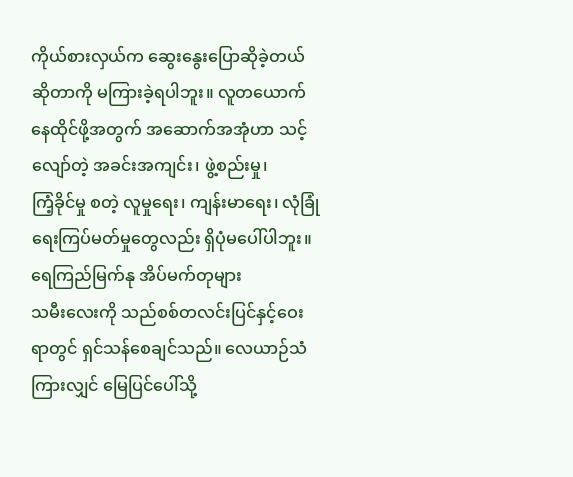ကိုယ်စားလှယ်က ဆွေးနွေးပြောဆိုခဲ့တယ်ဆိုတာကို မကြားခဲ့ရပါဘူး။ လူတယောက် နေထိုင်ဖို့အတွက် အဆောက်အအုံဟာ သင့်လျော်တဲ့ အခင်းအကျင်း၊ ဖွဲ့စည်းမှု၊
ကြံ့ခိုင်မှု စတဲ့ လူမှုရေး၊ ကျန်းမာရေး၊ လုံခြုံရေးကြပ်မတ်မှုတွေလည်း ရှိပုံမပေါ်ပါဘူး။
ရေကြည်မြက်နု အိပ်မက်တုများ
သမီးလေးကို သည်စစ်တလင်းပြင်နှင့်ဝေးရာတွင် ရှင်သန်စေချင်သည်။ လေယာဉ်သံကြားလျှင် မြေပြင်ပေါ်သို့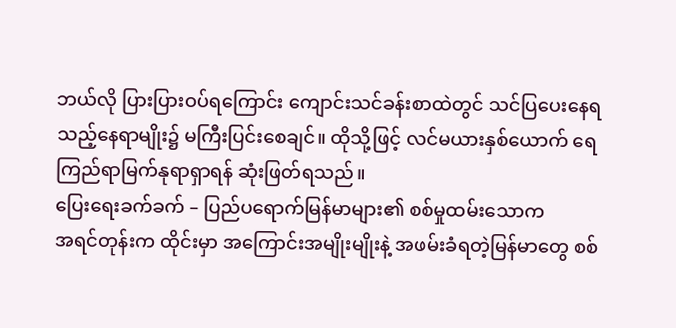ဘယ်လို ပြားပြားဝပ်ရကြောင်း ကျောင်းသင်ခန်းစာထဲတွင် သင်ပြပေးနေရသည့်နေရာမျိုး၌ မကြီးပြင်းစေချင်။ ထိုသို့ဖြင့် လင်မယားနှစ်ယောက် ရေကြည်ရာမြက်နုရာရှာရန် ဆုံးဖြတ်ရသည်။
ပြေးရေးခက်ခက် – ပြည်ပရောက်မြန်မာများ၏ စစ်မှုထမ်းသောက
အရင်တုန်းက ထိုင်းမှာ အကြောင်းအမျိုးမျိုးနဲ့ အဖမ်းခံရတဲ့မြန်မာတွေ စစ်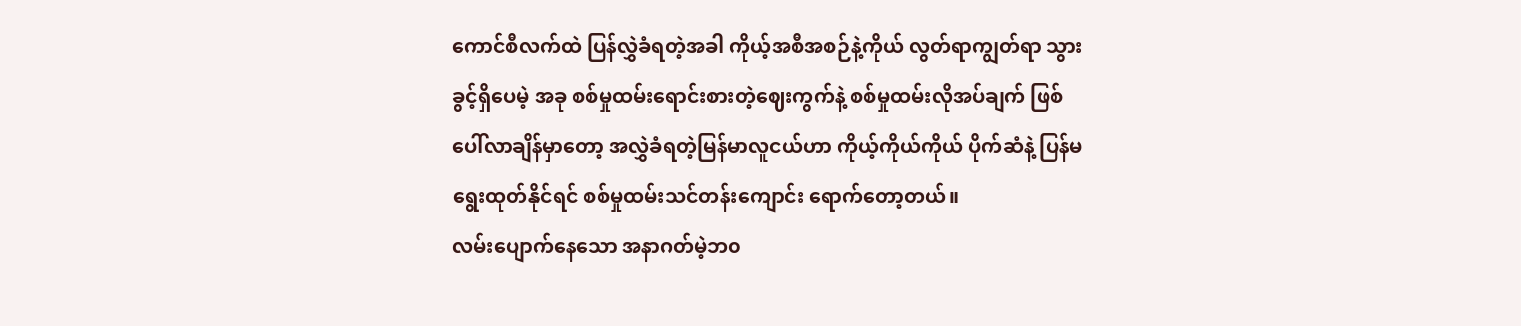ကောင်စီလက်ထဲ ပြန်လွှဲခံရတဲ့အခါ ကိုယ့်အစီအစဉ်နဲ့ကိုယ် လွတ်ရာကျွတ်ရာ သွားခွင့်ရှိပေမဲ့ အခု စစ်မှုထမ်းရောင်းစားတဲ့ဈေးကွက်နဲ့ စစ်မှုထမ်းလိုအပ်ချက် ဖြစ်ပေါ်လာချိန်မှာတော့ အလွှဲခံရတဲ့မြန်မာလူငယ်ဟာ ကိုယ့်ကိုယ်ကိုယ် ပိုက်ဆံနဲ့ ပြန်မရွေးထုတ်နိုင်ရင် စစ်မှုထမ်းသင်တန်းကျောင်း ရောက်တော့တယ်။
လမ်းပျောက်နေသော အနာဂတ်မဲ့ဘ၀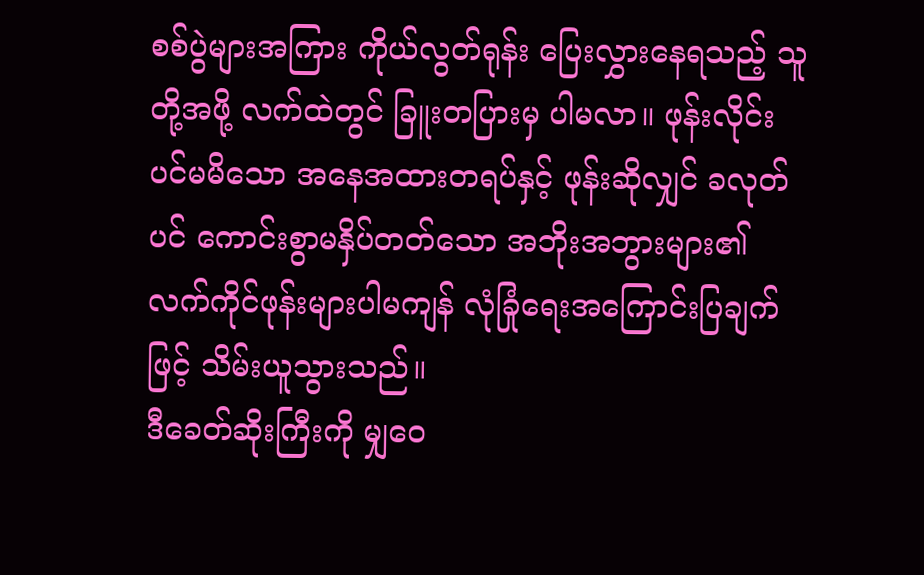စစ်ပွဲများအကြား ကိုယ်လွတ်ရုန်း ပြေးလွှားနေရသည့် သူတို့အဖို့ လက်ထဲတွင် ခြူးတပြားမှ ပါမလာ။ ဖုန်းလိုင်းပင်မမိသော အနေအထားတရပ်နှင့် ဖုန်းဆိုလျှင် ခလုတ်ပင် ကောင်းစွာမနှိပ်တတ်သော အဘိုးအဘွားများ၏ လက်ကိုင်ဖုန်းများပါမကျန် လုံခြုံရေးအကြောင်းပြချက်ဖြင့် သိမ်းယူသွားသည်။
ဒီခေတ်ဆိုးကြီးကို မျှဝေ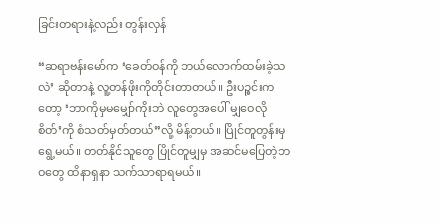ခြင်းတရားနဲ့လည်း တွန်းလှန်

“ဆရာဗန်းမော်က ‘ခေတ်ဝန်ကို ဘယ်လောက်ထမ်းခဲ့သလဲ’ ဆိုတာနဲ့ လူ့တန်ဖိုးကိုတိုင်းတာတယ်။ ဦးပဉ္စင်းကတော့ ‘ဘာကိုမှမမျှော်ကိုးဘဲ လူတွေအပေါ် မျှဝေလိုစိတ်’ကို စံသတ်မှတ်တယ်”လို့ မိန့်တယ်။ ပြိုင်တူတွန်းမှ ရွေ့မယ်။ တတ်နိုင်သူတွေ ပြိုင်တူမျှမှ အဆင်မပြေတဲ့ဘဝတွေ ထိနာရှနာ သက်သာရာရမယ်။